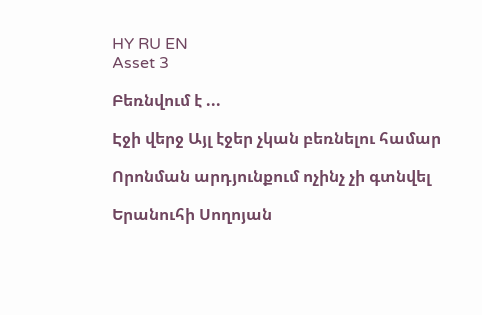HY RU EN
Asset 3

Բեռնվում է ...

Էջի վերջ Այլ էջեր չկան բեռնելու համար

Որոնման արդյունքում ոչինչ չի գտնվել

Երանուհի Սողոյան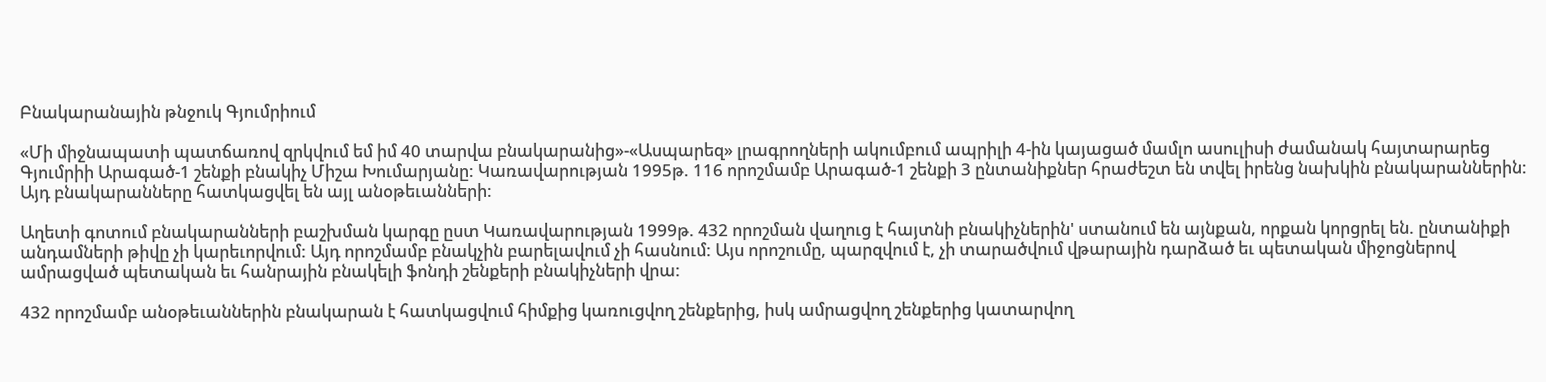Բնակարանային թնջուկ Գյումրիում

«Մի միջնապատի պատճառով զրկվում եմ իմ 40 տարվա բնակարանից»-«Ասպարեզ» լրագրողների ակումբում ապրիլի 4-ին կայացած մամլո ասուլիսի ժամանակ հայտարարեց Գյումրիի Արագած-1 շենքի բնակիչ Միշա Խումարյանը: Կառավարության 1995թ. 116 որոշմամբ Արագած-1 շենքի 3 ընտանիքներ հրաժեշտ են տվել իրենց նախկին բնակարաններին: Այդ բնակարանները հատկացվել են այլ անօթեւանների:

Աղետի գոտում բնակարանների բաշխման կարգը ըստ Կառավարության 1999թ. 432 որոշման վաղուց է հայտնի բնակիչներին' ստանում են այնքան, որքան կորցրել են. ընտանիքի անդամների թիվը չի կարեւորվում: Այդ որոշմամբ բնակչին բարելավում չի հասնում: Այս որոշումը, պարզվում է, չի տարածվում վթարային դարձած եւ պետական միջոցներով ամրացված պետական եւ հանրային բնակելի ֆոնդի շենքերի բնակիչների վրա:

432 որոշմամբ անօթեւաններին բնակարան է հատկացվում հիմքից կառուցվող շենքերից, իսկ ամրացվող շենքերից կատարվող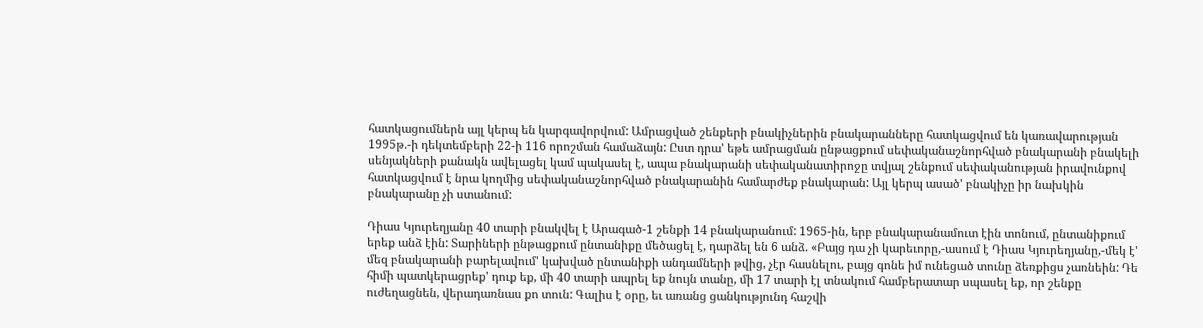հատկացումներն այլ կերպ են կարգավորվում: Ամրացված շենքերի բնակիչներին բնակարանները հատկացվում են կառավարության 1995թ.-ի դեկտեմբերի 22-ի 116 որոշման համաձայն: Ըստ դրա' եթե ամրացման ընթացքում սեփականաշնորհված բնակարանի բնակելի սենյակների քանակն ավելացել կամ պակասել է, ապա բնակարանի սեփականատիրոջը տվյալ շենքում սեփականության իրավունքով հատկացվում է նրա կողմից սեփականաշնորհված բնակարանին համարժեք բնակարան: Այլ կերպ ասած' բնակիչը իր նախկին բնակարանը չի ստանում:

Դիաս Կյուրեղյանը 40 տարի բնակվել է Արագած-1 շենքի 14 բնակարանում: 1965-ին, երբ բնակարանամուտ էին տոնում, ընտանիքում երեք անձ էին: Տարիների ընթացքում ընտանիքը մեծացել է, դարձել են 6 անձ. «Բայց դա չի կարեւորը,-ասում է Դիաս Կյուրեղյանը,-մեկ է' մեզ բնակարանի բարելավում' կախված ընտանիքի անդամների թվից, չէր հասնելու, բայց գոնե իմ ունեցած տունը ձեռքիցս չառնեին: Դե հիմի պատկերացրեք' դուք եք, մի 40 տարի ապրել եք նույն տանը, մի 17 տարի էլ տնակում համբերատար սպասել եք, որ շենքը ուժեղացնեն, վերադառնաս քո տուն: Գալիս է օրը, եւ առանց ցանկությունդ հաշվի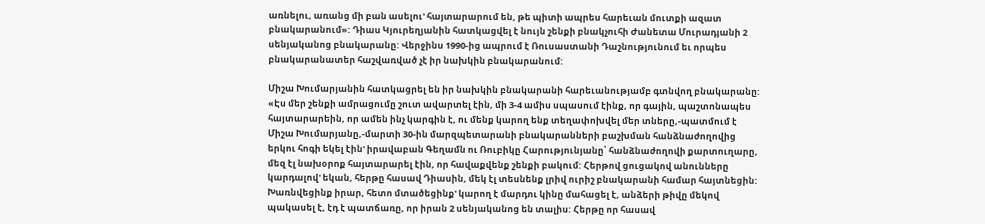առնելու, առանց մի բան ասելու' հայտարարում են, թե պիտի ապրես հարեւան մուտքի ազատ բնակարանում»: Դիաս Կյուրեղյանին հատկացվել է նույն շենքի բնակչուհի Ժանետա Մուրադյանի 2 սենյականոց բնակարանը: Վերջինս 1990-ից ապրում է Ռուսաստանի Դաշնությունում եւ որպես բնակարանատեր հաշվառված չէ իր նախկին բնակարանում:

Միշա Խումարյանին հատկացրել են իր նախկին բնակարանի հարեւանությամբ գտնվող բնակարանը: «Էս մեր շենքի ամրացումը շուտ ավարտել էին, մի 3-4 ամիս սպասում էինք, որ գային, պաշտոնապես հայտարարեին, որ ամեն ինչ կարգին է, ու մենք կարող ենք տեղափոխվել մեր տները,-պատմում է Միշա Խումարյանը,-մարտի 30-ին մարզպետարանի բնակարանների բաշխման հանձնաժողովից երկու հոգի եկել էին' իրավաբան Գեղամն ու Ռուբիկը Հարությունյանը՝ հանձնաժողովի քարտուղարը, մեզ էլ նախօրոք հայտարարել էին, որ հավաքվենք շենքի բակում: Հերթով ցուցակով անունները կարդալով' եկան, հերթը հասավ Դիասին, մեկ էլ տեսնենք լրիվ ուրիշ բնակարանի համար հայտնեցին: Խառնվեցինք իրար, հետո մտածեցինք' կարող է մարդու կինը մահացել է, անձերի թիվը մեկով պակասել է, էդ է պատճառը, որ իրան 2 սենյականոց են տալիս: Հերթը որ հասավ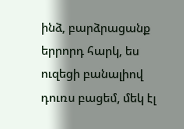ինձ, բարձրացանք երրորդ հարկ, ես ուզեցի բանալիով դուռս բացեմ, մեկ էլ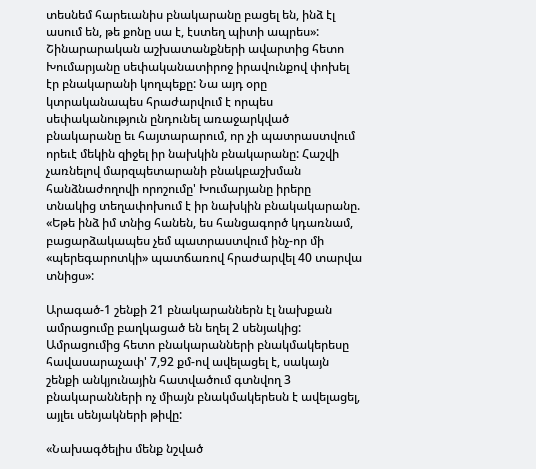տեսնեմ հարեւանիս բնակարանը բացել են, ինձ էլ ասում են, թե քոնը սա է, էստեղ պիտի ապրես»:
Շինարարական աշխատանքների ավարտից հետո Խումարյանը սեփականատիրոջ իրավունքով փոխել էր բնակարանի կողպեքը: Նա այդ օրը կտրականապես հրաժարվում է որպես սեփականություն ընդունել առաջարկված բնակարանը եւ հայտարարում, որ չի պատրաստվում որեւէ մեկին զիջել իր նախկին բնակարանը: Հաշվի չառնելով մարզպետարանի բնակբաշխման հանձնաժողովի որոշումը' Խումարյանը իրերը տնակից տեղափոխում է իր նախկին բնակակարանը. «Եթե ինձ իմ տնից հանեն, ես հանցագործ կդառնամ, բացարձակապես չեմ պատրաստվում ինչ-որ մի «պերեգարոտկի» պատճառով հրաժարվել 40 տարվա տնիցս»:

Արագած-1 շենքի 21 բնակարաններն էլ նախքան ամրացումը բաղկացած են եղել 2 սենյակից: Ամրացումից հետո բնակարանների բնակմակերեսը հավասարաչափ' 7,92 քմ-ով ավելացել է, սակայն շենքի անկյունային հատվածում գտնվող 3 բնակարանների ոչ միայն բնակմակերեսն է ավելացել, այլեւ սենյակների թիվը:

«Նախագծելիս մենք նշված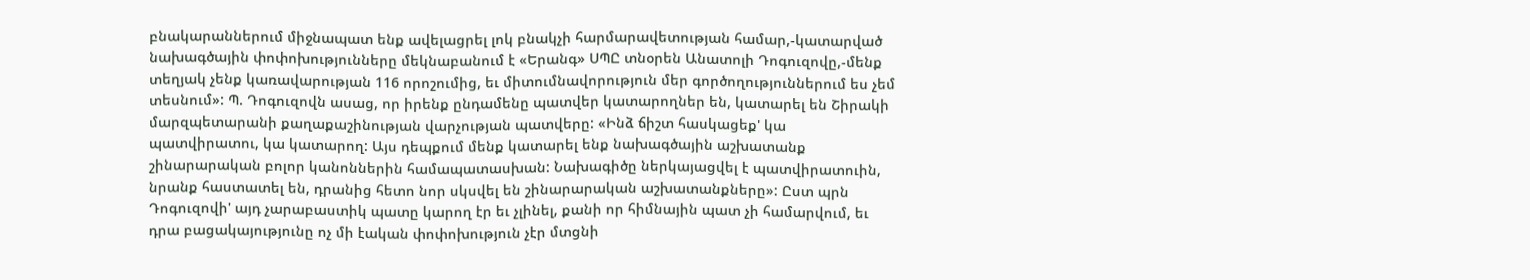բնակարաններում միջնապատ ենք ավելացրել լոկ բնակչի հարմարավետության համար,-կատարված նախագծային փոփոխությունները մեկնաբանում է «Երանգ» ՍՊԸ տնօրեն Անատոլի Դոգուզովը,-մենք տեղյակ չենք կառավարության 116 որոշումից, եւ միտումնավորություն մեր գործողություններում ես չեմ տեսնում»: Պ. Դոգուզովն ասաց, որ իրենք ընդամենը պատվեր կատարողներ են, կատարել են Շիրակի մարզպետարանի քաղաքաշինության վարչության պատվերը: «Ինձ ճիշտ հասկացեք' կա պատվիրատու, կա կատարող: Այս դեպքում մենք կատարել ենք նախագծային աշխատանք շինարարական բոլոր կանոններին համապատասխան: Նախագիծը ներկայացվել է պատվիրատուին, նրանք հաստատել են, դրանից հետո նոր սկսվել են շինարարական աշխատանքները»: Ըստ պրն Դոգուզովի' այդ չարաբաստիկ պատը կարող էր եւ չլինել, քանի որ հիմնային պատ չի համարվում, եւ դրա բացակայությունը ոչ մի էական փոփոխություն չէր մտցնի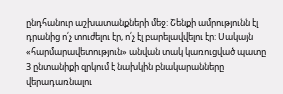ընդհանուր աշխատանքների մեջ: Շենքի ամրությունն էլ դրանից ո՛չ տուժելու էր, ո՛չ էլ բարելավվելու էր: Սակայն «հարմարավետություն» անվան տակ կառուցված պատը 3 ընտանիքի զրկում է նախկին բնակարանները վերադառնալու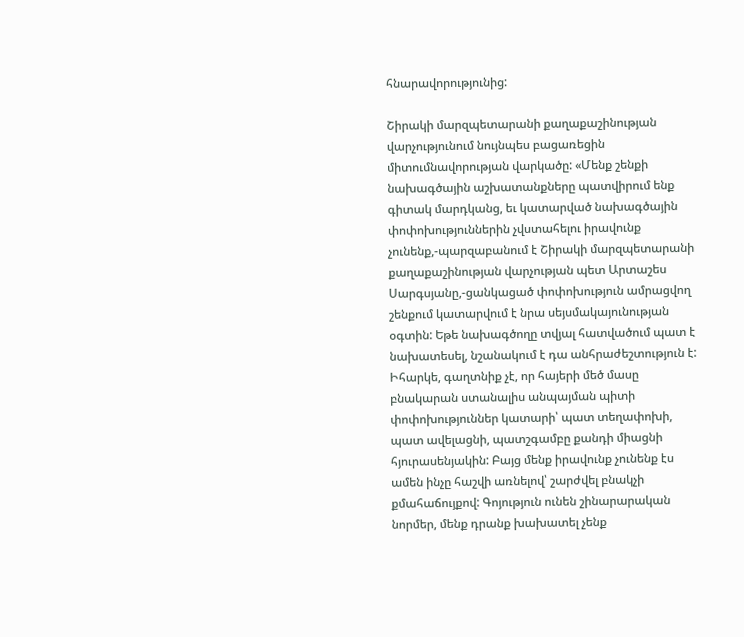հնարավորությունից:

Շիրակի մարզպետարանի քաղաքաշինության վարչությունում նույնպես բացառեցին միտումնավորության վարկածը: «Մենք շենքի նախագծային աշխատանքները պատվիրում ենք գիտակ մարդկանց, եւ կատարված նախագծային փոփոխություններին չվստահելու իրավունք չունենք,-պարզաբանում է Շիրակի մարզպետարանի քաղաքաշինության վարչության պետ Արտաշես Սարգսյանը,-ցանկացած փոփոխություն ամրացվող շենքում կատարվում է նրա սեյսմակայունության օգտին: Եթե նախագծողը տվյալ հատվածում պատ է նախատեսել, նշանակում է դա անհրաժեշտություն է: Իհարկե, գաղտնիք չէ, որ հայերի մեծ մասը բնակարան ստանալիս անպայման պիտի փոփոխություններ կատարի՝ պատ տեղափոխի, պատ ավելացնի, պատշգամբը քանդի միացնի հյուրասենյակին: Բայց մենք իրավունք չունենք էս ամեն ինչը հաշվի առնելով՝ շարժվել բնակչի քմահաճույքով: Գոյություն ունեն շինարարական նորմեր, մենք դրանք խախատել չենք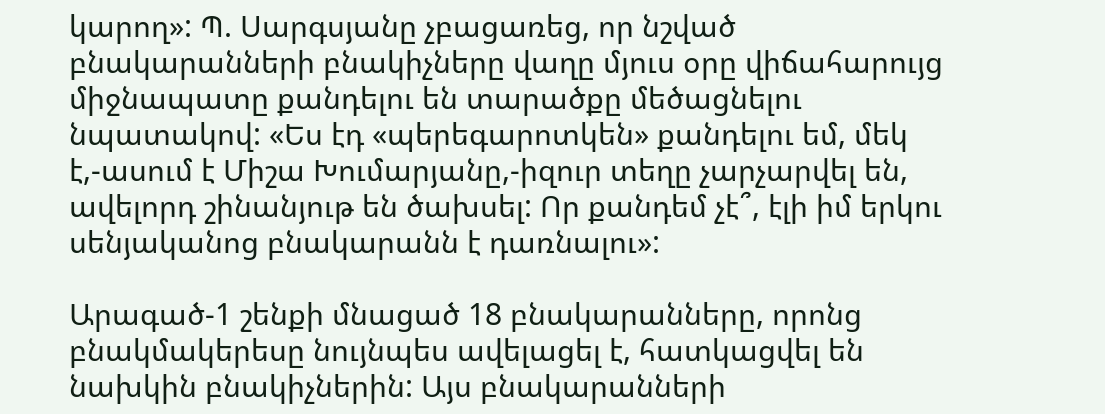կարող»: Պ. Սարգսյանը չբացառեց, որ նշված բնակարանների բնակիչները վաղը մյուս օրը վիճահարույց միջնապատը քանդելու են տարածքը մեծացնելու նպատակով: «Ես էդ «պերեգարոտկեն» քանդելու եմ, մեկ է,-ասում է Միշա Խումարյանը,-իզուր տեղը չարչարվել են, ավելորդ շինանյութ են ծախսել: Որ քանդեմ չէ՞, էլի իմ երկու սենյականոց բնակարանն է դառնալու»:

Արագած-1 շենքի մնացած 18 բնակարանները, որոնց բնակմակերեսը նույնպես ավելացել է, հատկացվել են նախկին բնակիչներին: Այս բնակարանների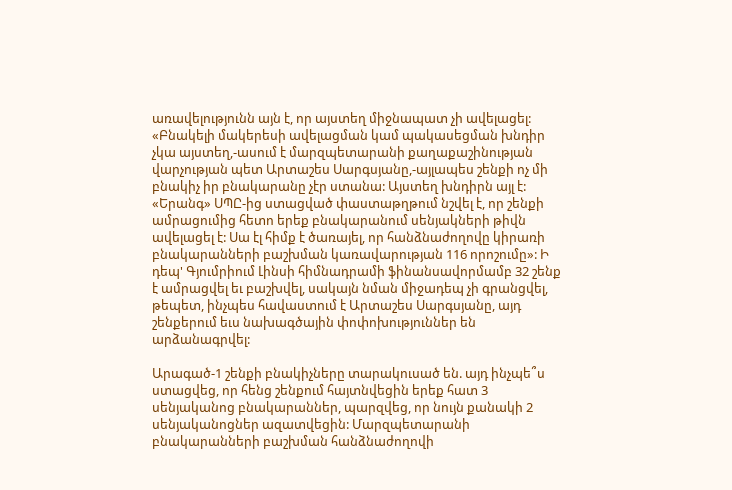առավելությունն այն է, որ այստեղ միջնապատ չի ավելացել: «Բնակելի մակերեսի ավելացման կամ պակասեցման խնդիր չկա այստեղ,-ասում է մարզպետարանի քաղաքաշինության վարչության պետ Արտաշես Սարգսյանը,-այլապես շենքի ոչ մի բնակիչ իր բնակարանը չէր ստանա: Այստեղ խնդիրն այլ է: «Երանգ» ՍՊԸ-ից ստացված փաստաթղթում նշվել է, որ շենքի ամրացումից հետո երեք բնակարանում սենյակների թիվն ավելացել է: Սա էլ հիմք է ծառայել, որ հանձնաժողովը կիրառի բնակարանների բաշխման կառավարության 116 որոշումը»: Ի դեպ' Գյումրիում Լինսի հիմնադրամի ֆինանսավորմամբ 32 շենք է ամրացվել եւ բաշխվել, սակայն նման միջադեպ չի գրանցվել, թեպետ, ինչպես հավաստում է Արտաշես Սարգսյանը, այդ շենքերում եւս նախագծային փոփոխություններ են արձանագրվել:

Արագած-1 շենքի բնակիչները տարակուսած են. այդ ինչպե՞ս ստացվեց, որ հենց շենքում հայտնվեցին երեք հատ 3 սենյականոց բնակարաններ, պարզվեց, որ նույն քանակի 2 սենյականոցներ ազատվեցին: Մարզպետարանի բնակարանների բաշխման հանձնաժողովի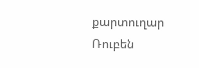քարտուղար Ռուբեն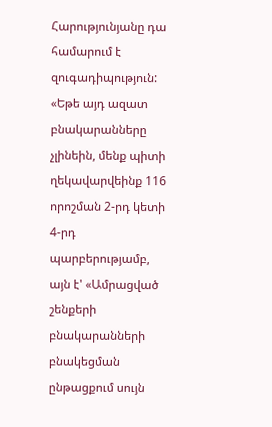Հարությունյանը դա համարում է զուգադիպություն: «Եթե այդ ազատ բնակարանները չլինեին, մենք պիտի ղեկավարվեինք 116 որոշման 2-րդ կետի 4-րդ պարբերությամբ, այն է' «Ամրացված շենքերի բնակարանների բնակեցման ընթացքում սույն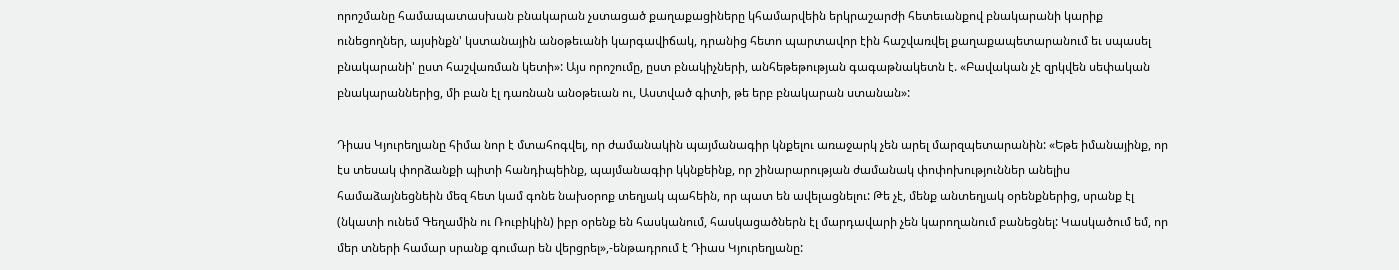որոշմանը համապատասխան բնակարան չստացած քաղաքացիները կհամարվեին երկրաշարժի հետեւանքով բնակարանի կարիք ունեցողներ, այսինքն' կստանային անօթեւանի կարգավիճակ, դրանից հետո պարտավոր էին հաշվառվել քաղաքապետարանում եւ սպասել բնակարանի' ըստ հաշվառման կետի»: Այս որոշումը, ըստ բնակիչների, անհեթեթության գագաթնակետն է. «Բավական չէ զրկվեն սեփական բնակարաններից, մի բան էլ դառնան անօթեւան ու, Աստված գիտի, թե երբ բնակարան ստանան»:

Դիաս Կյուրեղյանը հիմա նոր է մտահոգվել, որ ժամանակին պայմանագիր կնքելու առաջարկ չեն արել մարզպետարանին: «Եթե իմանայինք, որ էս տեսակ փորձանքի պիտի հանդիպեինք, պայմանագիր կկնքեինք, որ շինարարության ժամանակ փոփոխություններ անելիս համաձայնեցնեին մեզ հետ կամ գոնե նախօրոք տեղյակ պահեին, որ պատ են ավելացնելու: Թե չէ, մենք անտեղյակ օրենքներից, սրանք էլ (նկատի ունեմ Գեղամին ու Ռուբիկին) իբր օրենք են հասկանում, հասկացածներն էլ մարդավարի չեն կարողանում բանեցնել: Կասկածում եմ, որ մեր տների համար սրանք գումար են վերցրել»,-ենթադրում է Դիաս Կյուրեղյանը: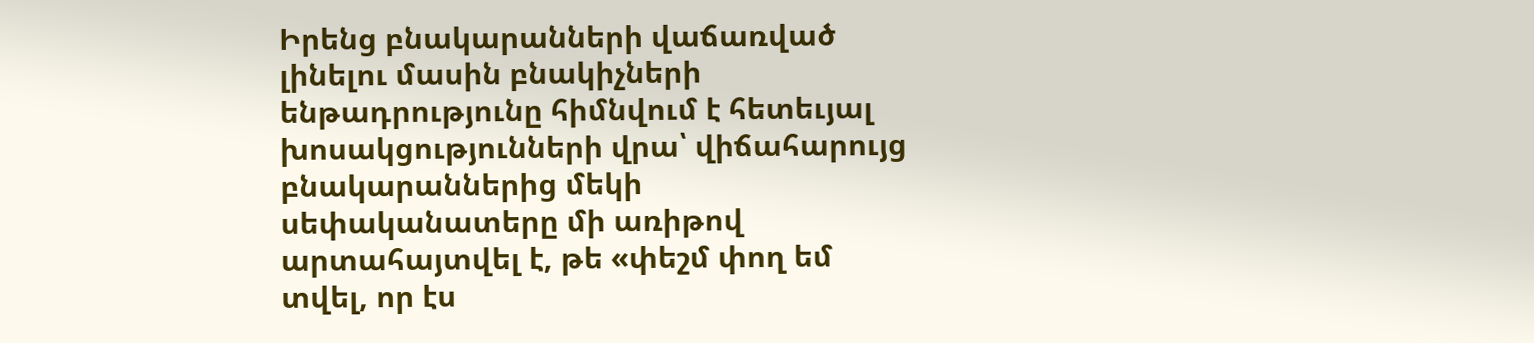Իրենց բնակարանների վաճառված լինելու մասին բնակիչների ենթադրությունը հիմնվում է հետեւյալ խոսակցությունների վրա՝ վիճահարույց բնակարաններից մեկի սեփականատերը մի առիթով արտահայտվել է, թե «փեշմ փող եմ տվել, որ էս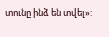տունը ինձ են տվել»: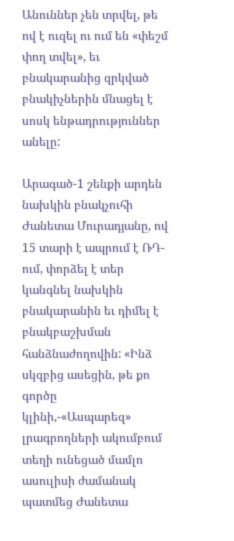Անուններ չեն տրվել, թե ով է ուզել ու ում են «փեշմ փող տվել», եւ բնակարանից զրկված բնակիչներին մնացել է սոսկ ենթադրություններ անելը:

Արագած-1 շենքի արդեն նախկին բնակչուհի Ժանետա Մուրադյանը, ով 15 տարի է ապրում է ՌԴ-ում, փորձել է տեր կանգնել նախկին բնակարանին եւ դիմել է բնակբաշխման հանձնաժողովին: «Ինձ սկզբից ասեցին, թե քո գործը կլինի,-«Ասպարեզ» լրագրողների ակումբում տեղի ունեցած մամլո ասուլիսի ժամանակ պատմեց Ժանետա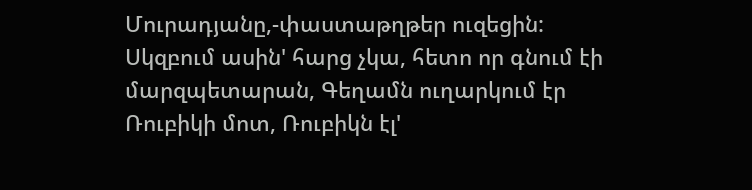Մուրադյանը,-փաստաթղթեր ուզեցին: Սկզբում ասին' հարց չկա, հետո որ գնում էի մարզպետարան, Գեղամն ուղարկում էր Ռուբիկի մոտ, Ռուբիկն էլ'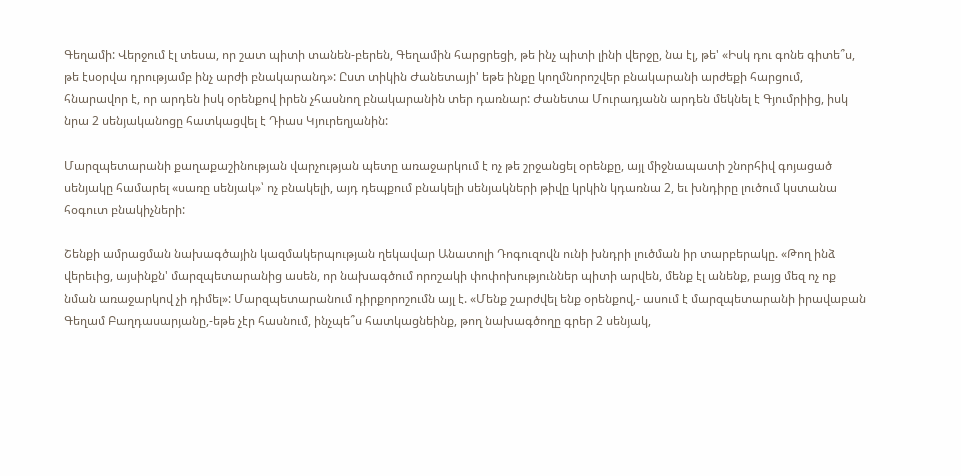Գեղամի: Վերջում էլ տեսա, որ շատ պիտի տանեն-բերեն, Գեղամին հարցրեցի, թե ինչ պիտի լինի վերջը, նա էլ, թե' «Իսկ դու գոնե գիտե՞ս, թե էսօրվա դրությամբ ինչ արժի բնակարանդ»: Ըստ տիկին Ժանետայի' եթե ինքը կողմնորոշվեր բնակարանի արժեքի հարցում, հնարավոր է, որ արդեն իսկ օրենքով իրեն չհասնող բնակարանին տեր դառնար: Ժանետա Մուրադյանն արդեն մեկնել է Գյումրիից, իսկ նրա 2 սենյականոցը հատկացվել է Դիաս Կյուրեղյանին:

Մարզպետարանի քաղաքաշինության վարչության պետը առաջարկում է ոչ թե շրջանցել օրենքը, այլ միջնապատի շնորհիվ գոյացած սենյակը համարել «սառը սենյակ»՝ ոչ բնակելի, այդ դեպքում բնակելի սենյակների թիվը կրկին կդառնա 2, եւ խնդիրը լուծում կստանա հօգուտ բնակիչների:

Շենքի ամրացման նախագծային կազմակերպության ղեկավար Անատոլի Դոգուզովն ունի խնդրի լուծման իր տարբերակը. «Թող ինձ վերեւից, այսինքն' մարզպետարանից ասեն, որ նախագծում որոշակի փոփոխություններ պիտի արվեն, մենք էլ անենք, բայց մեզ ոչ ոք նման առաջարկով չի դիմել»: Մարզպետարանում դիրքորոշումն այլ է. «Մենք շարժվել ենք օրենքով,- ասում է մարզպետարանի իրավաբան Գեղամ Բաղդասարյանը,-եթե չէր հասնում, ինչպե՞ս հատկացնեինք, թող նախագծողը գրեր 2 սենյակ,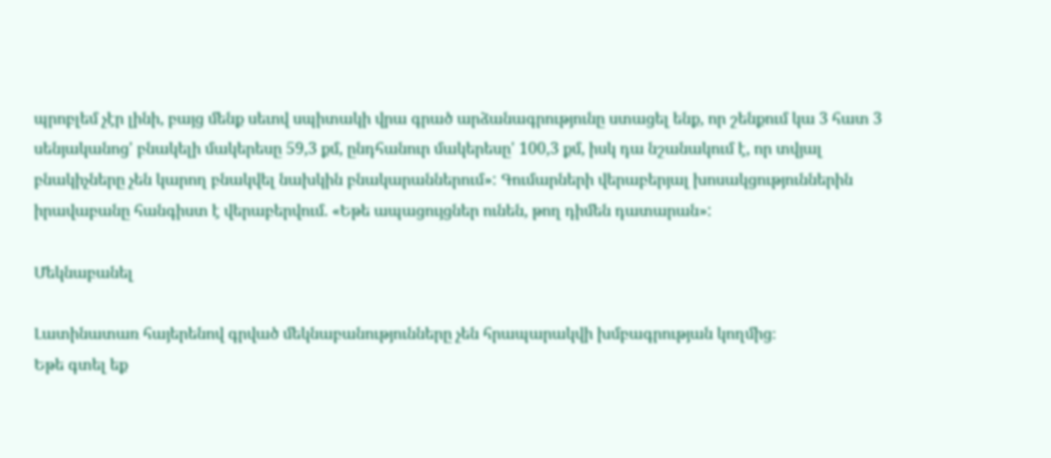պրոբլեմ չէր լինի, բայց մենք սեւով սպիտակի վրա գրած արձանագրությունը ստացել ենք, որ շենքում կա 3 հատ 3 սենյականոց' բնակելի մակերեսը 59,3 քմ, ընդհանուր մակերեսը' 100,3 քմ, իսկ դա նշանակում է, որ տվյալ բնակիչները չեն կարող բնակվել նախկին բնակարաններում»: Գումարների վերաբերյալ խոսակցություններին իրավաբանը հանգիստ է վերաբերվում. «Եթե ապացույցներ ունեն, թող դիմեն դատարան»:

Մեկնաբանել

Լատինատառ հայերենով գրված մեկնաբանությունները չեն հրապարակվի խմբագրության կողմից։
Եթե գտել եք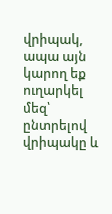վրիպակ, ապա այն կարող եք ուղարկել մեզ՝ ընտրելով վրիպակը և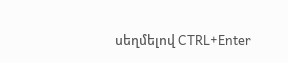սեղմելով CTRL+Enter